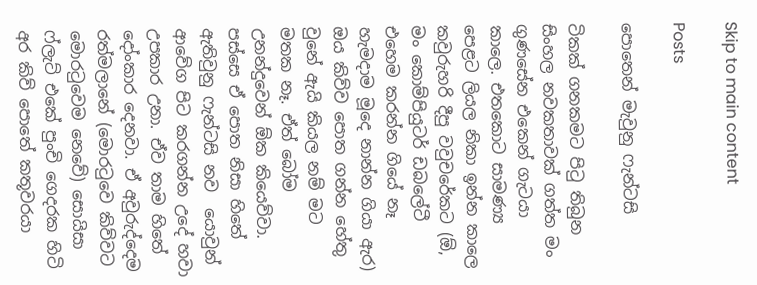Skip to main content

Posts

පොතෙන් මැවුනු ෆැන්ටසි

ටිකක් ගනකමට පිටු තිබුන සිංහල නවකතාවක් ගත්ත මං ගුණසේන එකෙන් ගැටයා කාලෙ. එතකොට සාමණ්‍ය පෙළට ලියල නිකා ඉන්න කාලෙ කවුරුහරි දීපු වවුචරේකට (ඕ, මං කොම්පියුටර් ඩබලේටී එහෙම කරන්න ගියේ නෑ හැමදාම මූදෙ නාන්න ගියා ඇර) ඔය කිව්ව පොත ගන්න හේතු වුනේ ඇයි කියල නම් මට මතක නෑ. ඒත් බෝම උනන්දුවෙන් ඕක කියෙව්වා. පස්සෙ ඒ පොත නිසා හිතේ ඇතිවුනු ෆැන්ටසි නව  යොවුන් ආවේග පිට කරගන්න උදේ හවා උපකාර උනා. ඒව තාම හිතේ දෝංකාර දෙනවා. ඒ අවුරුද්දෙම රත්මලානේ (මොරටුවෙ කිව්වට මොරටුවෙම නෙවේ) සොයිසා ෆ්ලැට් එකේ පුංචි ගෙදරක හිටි අර කිව් පොතේ කතූවරයා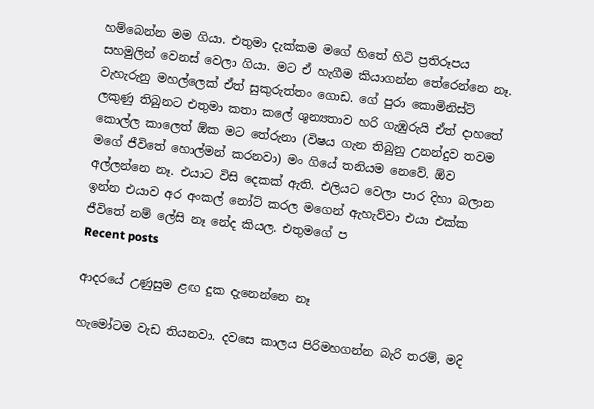හම්බෙන්න මම ගියා. එතුමා දැක්කම මගේ හිතේ හිටි ප්‍රතිරූපය සහමුලින් වෙනස් වෙලා ගියා. මට ඒ හැගීම කියාගන්න තේරෙන්නෙ නෑ. වැහැරුනු මහල්ලෙක් ඒත් සුකුරුත්තං ගොඩ. ගේ පුරා කොමිනිස්ට් ලකුණු තිබුනට එතුමා කතා කලේ ශුන්‍යතාව හරි ගැඹුරුයි ඒත් දාහතේ කොල්ල කාලෙත් ඕක මට තේරුනා (විෂය ගැන තිබුනු උනන්දුව තවම මගේ ජීවිතේ හොල්මන් කරනවා) මං ගියේ තනියම නෙවේ. ඕව අල්ලන්නෙ නෑ. එයාට විසි දෙකක් ඇති. එලියට වෙලා පාර දිහා බලාන ඉන්න එයාව අර අංකල් නෝට් කරල මගෙන් ඇහැව්වා එයා එක්ක ජීවිතේ නම් ලේසි නෑ නේද කියල. එතුමගේ ප
Recent posts

ආදරයේ උණුසුම ළඟ දුක දැනෙන්නෙ නෑ

හැමෝටම වැඩ තියනවා. දවසෙ කාලය පිරිමහගන්න බැරි තරම්, මදි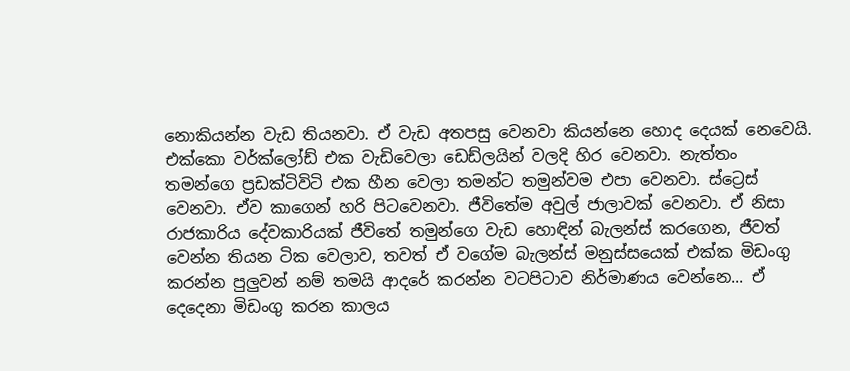නොකියන්න වැඩ තියනවා. ඒ වැඩ අතපසු වෙනවා කියන්නෙ හොද දෙයක් නෙවෙයි. එක්කො වර්ක්ලෝඩ් එක වැඩිවෙලා ඩෙඩ්ලයින් වලදි හිර වෙනවා. නැත්තං තමන්ගෙ ප්‍රඩක්ටිවිටි එක හීන වෙලා තමන්ට තමුන්වම එපා වෙනවා. ස්ට්‍රෙස් වෙනවා. ඒව කාගෙන් හරි පිටවෙනවා. ජීවිතේම අවුල් ජාලාවක් වෙනවා. ඒ නිසා රාජකාරිය දේවකාරියක් ජීවිතේ තමුන්ගෙ වැඩ හොඳින් බැලන්ස් කරගෙන, ජීවත් වෙන්න තියන ටික වෙලාව, තවත් ඒ වගේම බැලන්ස් මනුස්සයෙක් එක්ක මිඩංගු කරන්න පුලුවන් නම් තමයි ආදරේ කරන්න වටපිටාව නිර්මාණය වෙන්නෙ... ඒ දෙදෙනා මිඩංගු කරන කාලය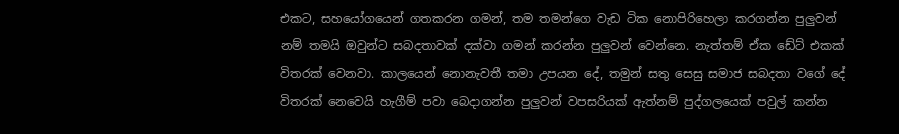එකට, සහයෝගයෙන් ගතකරන ගමන්, තම තමන්ගෙ වැඩ ටික නොපිරිහෙලා කරගන්න පුලුවන් නම් තමයි ඔවුන්ට සබදතාවක් දක්වා ගමන් කරන්න පුලුවන් වෙන්නෙ. නැත්තම් ඒක ඩේට් එකක් විතරක් වෙනවා. කාලයෙන් නොනැවතී තමා උපයන දේ, තමුන් සතු සෙසු සමාජ සබදතා වගේ දේ විතරක් නෙවෙයි හැගීම් පවා බෙදාගන්න පුලුවන් වපසරියක් ඇත්නම් පුද්ගලයෙක් පවුල් කන්න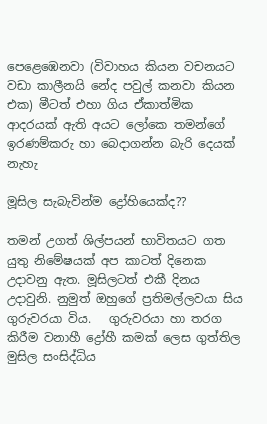පෙළෙඹෙනවා (විවාහය කියන වචනයට වඩා කාලීනයි නේද පවුල් කනවා කියන එක) මීටත් එහා ගිය ඒකාත්මික ආදරයක් ඇති අයට ලෝකෙ තමන්ගේ ඉරණම්කරු හා බෙදාගන්න බැරි දෙයක් නැහැ

මූසිල සැබැවින්ම ද්‍රෝහියෙක්ද??

තමන් උගත් ශිල්පයන් භාවිතයට ගත යුතු නිමේෂයක් අප කාටත් දිනෙක උදාවනු ඇත. මූසිලටත් එකී දිනය උදාවුනි. නුමුත් ඔහුගේ ප්‍රතිමල්ලවයා සිය ගුරුවරයා විය.   ගුරුවරයා හා තරග කිරීම වනාහී ද්‍රෝහී කමක් ලෙස ගුත්තිල මුසිල සංසිද්ධිය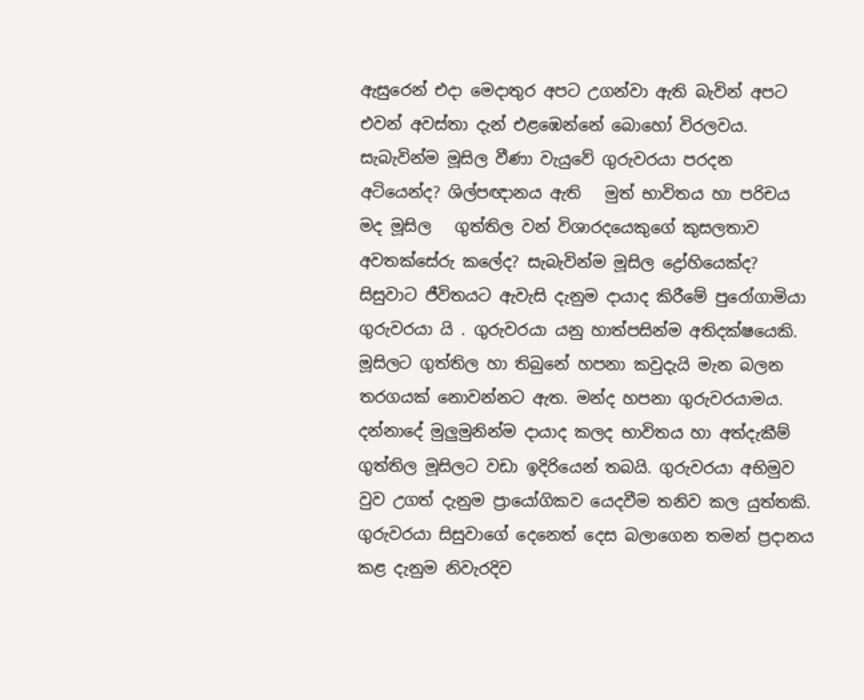ඇසුරෙන් එදා මෙදාතුර අපට උගන්වා ඇති බැවින් අපට එවන් අවස්තා දැන් එළඹෙන්නේ බොහෝ විරලවය. සැබැවින්ම මූසිල වීණා වැයුවේ ගුරුවරයා පරදන අටියෙන්ද? ශිල්පඥානය ඇති   මුත් භාවිතය හා පරිචය මද මූසිල   ගුත්තිල වන් විශාරදයෙකුගේ කුසලතාව අවතක්සේරු කලේද? සැබැවින්ම මූසිල ද්‍රෝහියෙක්ද? සිසුවාට ජීවිතයට ඇවැසි දැනුම දායාද කිරීමේ පුරෝගාමියා ගුරුවරයා යි . ගුරුවරයා යනු හාත්පසින්ම අතිදක්ෂයෙකි. මූසිලට ගුත්තිල හා තිබුනේ හපනා කවුදැයි මැන බලන තරගයක් නොවන්නට ඇත. මන්ද හපනා ගුරුවරයාමය. දන්නාදේ මුලුමුනින්ම දායාද කලද භාවිතය හා අත්දැකීම් ගුත්තිල මූසිලට වඩා ඉදිරියෙන් තබයි. ගුරුවරයා අභිමුව වුව උගත් දැනුම ප්‍රායෝගිකව යෙදවීම තනිව කල යුත්තකි. ගුරුවරයා සිසුවාගේ දෙනෙත් දෙස බලාගෙන තමන් ප්‍රදානය කළ දැනුම නිවැරදිව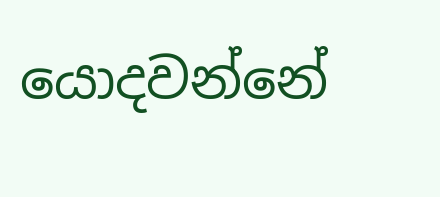යොදවන්නේ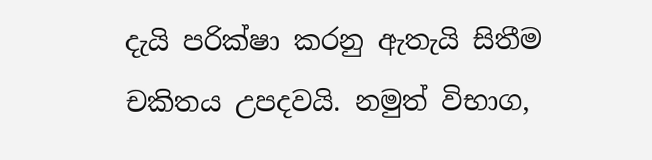දැයි පරික්ෂා කරනු ඇතැයි සිතීම චකිතය උපදවයි. නමුත් විභාග,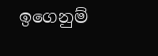ඉගෙනුම්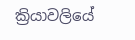ක්‍රියාවලියේ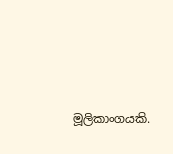මූලිකාංගයකි.